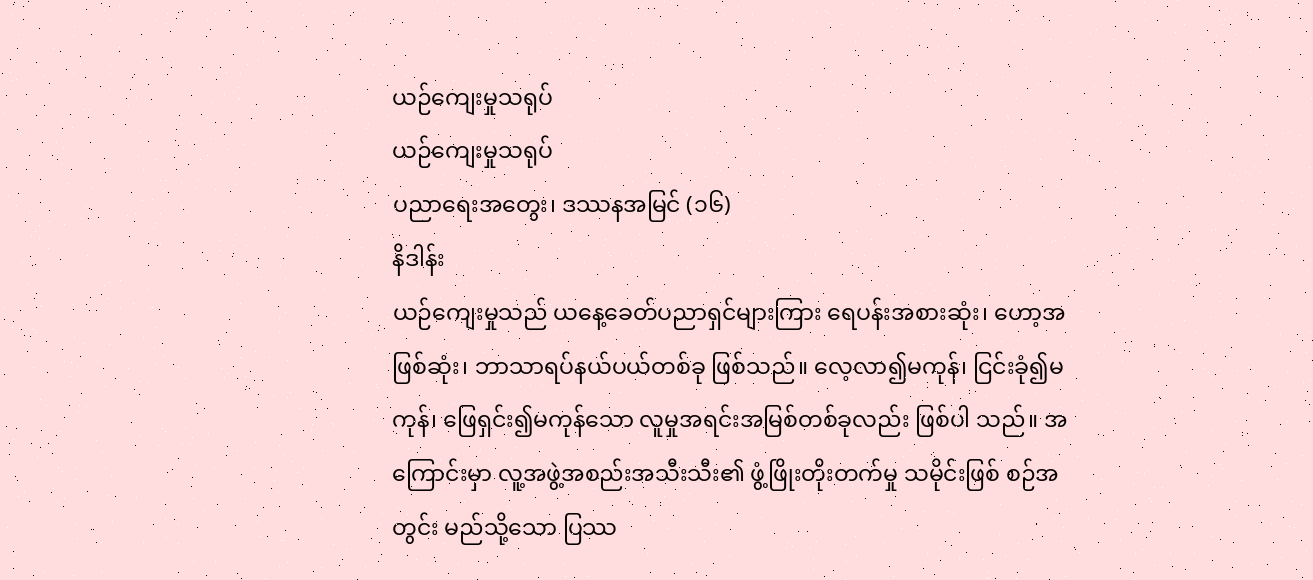ယဉ်ကျေးမှုသရုပ်
ယဉ်ကျေးမှုသရုပ်
ပညာရေးအတွေး၊ ဒဿနအမြင် (၁၆)
နိဒါန်း
ယဉ်ကျေးမှုသည် ယနေ့ခေတ်ပညာရှင်များကြား ရေပန်းအစားဆုံး၊ ဟော့အဖြစ်ဆုံး၊ ဘာသာရပ်နယ်ပယ်တစ်ခု ဖြစ်သည်။ လေ့လာ၍မကုန်၊ ငြင်းခုံ၍မကုန်၊ ဖြေရှင်း၍မကုန်သော လူမှုအရင်းအမြစ်တစ်ခုလည်း ဖြစ်ပါ သည်။ အကြောင်းမှာ လူ့အဖွဲ့အစည်းအသီးသီး၏ ဖွံ့ဖြိုးတိုးတက်မှု သမိုင်းဖြစ် စဉ်အတွင်း မည်သို့သော ပြဿ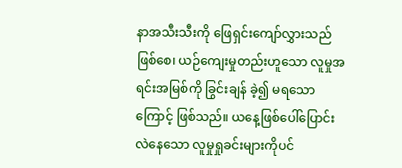နာအသီးသီးကို ဖြေရှင်းကျော်လွှားသည် ဖြစ်စေ၊ ယဉ်ကျေးမှုတည်းဟူသော လူမှုအရင်းအမြစ်ကို ခြွင်းချန် ခဲ့၍ မရသောကြောင့် ဖြစ်သည်။ ယနေ့ဖြစ်ပေါ်ပြောင်းလဲနေသော လူမှုရှုခင်းများကိုပင်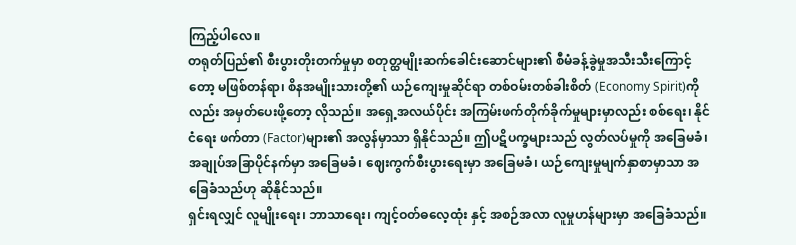ကြည့်ပါလေ။
တရုတ်ပြည်၏ စီးပွားတိုးတက်မှုမှာ စတုတ္ထမျိုးဆက်ခေါင်းဆောင်များ၏ စီမံခန့်ခွဲမှုအသီးသီးကြောင့်တော့ မဖြစ်တန်ရာ၊ စိနအမျိုးသားတို့၏ ယဉ်ကျေးမှုဆိုင်ရာ တစ်ဝမ်းတစ်ခါးစိတ် (Economy Spirit)ကိုလည်း အမှတ်ပေးဖို့တော့ လိုသည်။ အရှေ့အလယ်ပိုင်း အကြမ်းဖက်တိုက်ခိုက်မှုများမှာလည်း စစ်ရေး၊ နိုင်ငံရေး ဖက်တာ (Factor)များ၏ အလွန်မှာသာ ရှိနိုင်သည်။ ဤပဋိပက္ခများသည် လွတ်လပ်မှုကို အခြေမခံ၊ အချုပ်အခြာပိုင်နက်မှာ အခြေမခံ၊ ဈေးကွက်စီးပွားရေးမှာ အခြေမခံ၊ ယဉ်ကျေးမှုမျက်နှာစာမှာသာ အခြေခံသည်ဟု ဆိုနိုင်သည်။
ရှင်းရလျှင် လူမျိုးရေး၊ ဘာသာရေး၊ ကျင့်ဝတ်ဓလေ့ထုံး နှင့် အစဉ်အလာ လူမှုဟန်များမှာ အခြေခံသည်။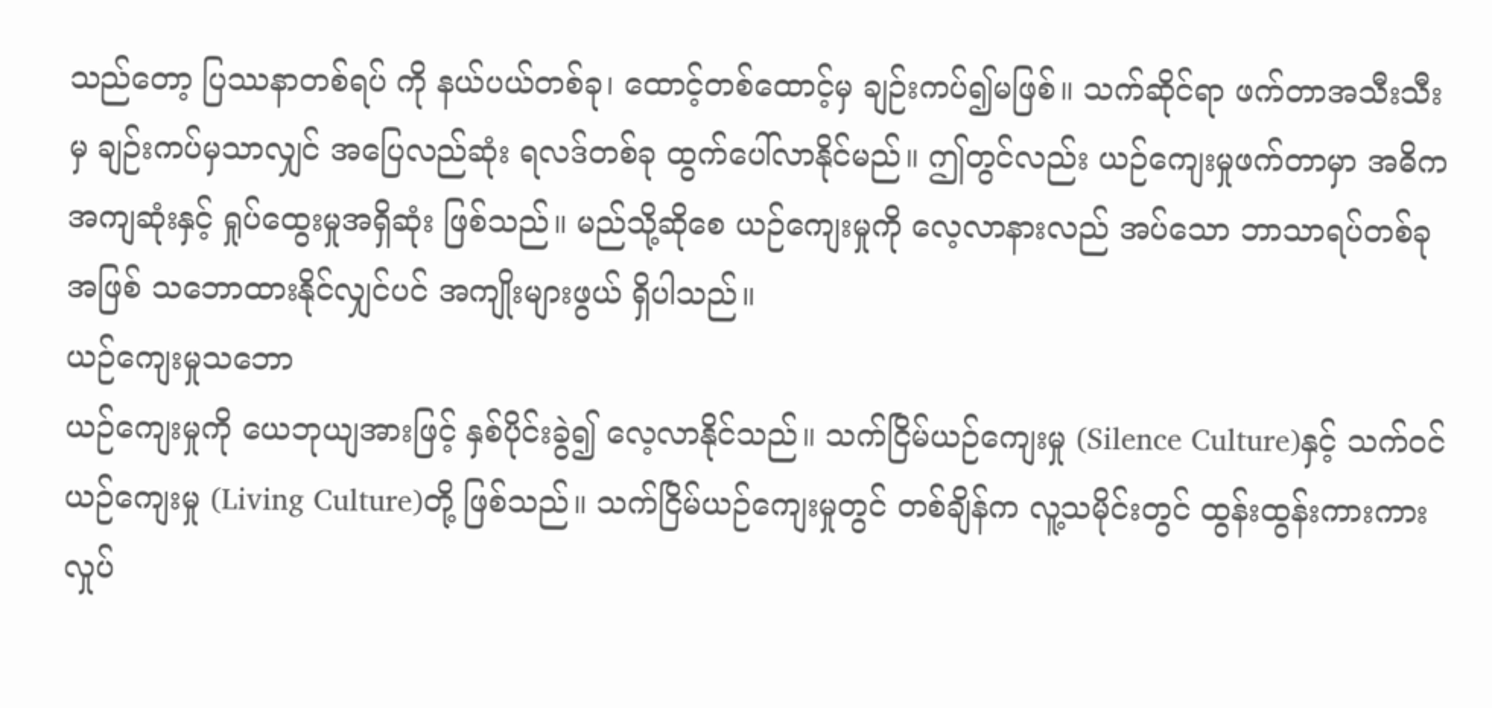သည်တော့ ပြဿနာတစ်ရပ် ကို နယ်ပယ်တစ်ခု၊ ထောင့်တစ်ထောင့်မှ ချဉ်းကပ်၍မဖြစ်။ သက်ဆိုင်ရာ ဖက်တာအသီးသီးမှ ချဉ်းကပ်မှသာလျှင် အပြေလည်ဆုံး ရလဒ်တစ်ခု ထွက်ပေါ်လာနိုင်မည်။ ဤတွင်လည်း ယဉ်ကျေးမှုဖက်တာမှာ အဓိကအကျဆုံးနှင့် ရှုပ်ထွေးမှုအရှိဆုံး ဖြစ်သည်။ မည်သို့ဆိုစေ ယဉ်ကျေးမှုကို လေ့လာနားလည် အပ်သော ဘာသာရပ်တစ်ခုအဖြစ် သဘောထားနိုင်လျှင်ပင် အကျိုးများဖွယ် ရှိပါသည်။
ယဉ်ကျေးမှုသဘော
ယဉ်ကျေးမှုကို ယေဘုယျအားဖြင့် နှစ်ပိုင်းခွဲ၍ လေ့လာနိုင်သည်။ သက်ငြိမ်ယဉ်ကျေးမှု (Silence Culture)နှင့် သက်ဝင်ယဉ်ကျေးမှု (Living Culture)တို့ ဖြစ်သည်။ သက်ငြိမ်ယဉ်ကျေးမှုတွင် တစ်ချိန်က လူ့သမိုင်းတွင် ထွန်းထွန်းကားကား လှုပ်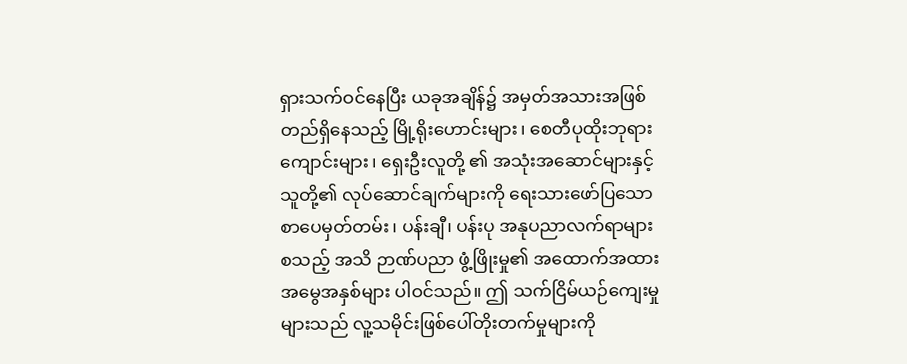ရှားသက်ဝင်နေပြီး ယခုအချိန်၌ အမှတ်အသားအဖြစ် တည်ရှိနေသည့် မြို့ရိုးဟောင်းများ၊ စေတီပုထိုးဘုရားကျောင်းများ၊ ရှေးဦးလူတို့ ၏ အသုံးအဆောင်များနှင့် သူတို့၏ လုပ်ဆောင်ချက်များကို ရေးသားဖော်ပြသော စာပေမှတ်တမ်း၊ ပန်းချီ၊ ပန်းပု အနုပညာလက်ရာများစသည့် အသိ ဉာဏ်ပညာ ဖွံ့ဖြိုးမှု၏ အထောက်အထား အမွေအနှစ်များ ပါဝင်သည်။ ဤ သက်ငြိမ်ယဉ်ကျေးမှုများသည် လူ့သမိုင်းဖြစ်ပေါ်တိုးတက်မှုများကို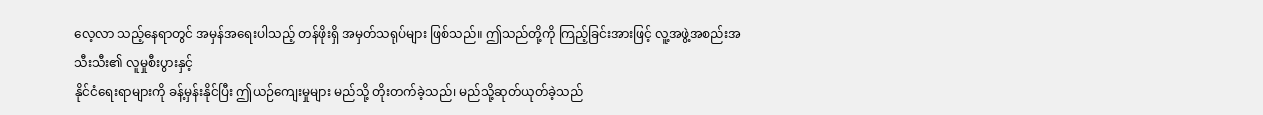လေ့လာ သည့်နေရာတွင် အမှန်အရေးပါသည့် တန်ဖိုးရှိ အမှတ်သရုပ်များ ဖြစ်သည်။ ဤသည်တို့ကို ကြည့်ခြင်းအားဖြင့် လူ့အဖွဲ့အစည်းအသီးသီး၏ လူမှုစီးပွားနှင့်
နိုင်ငံရေးရာများကို ခန့်မှန်းနိုင်ပြီး ဤယဉ်ကျေးမှုများ မည်သို့ တိုးတက်ခဲ့သည်၊ မည်သို့ဆုတ်ယုတ်ခဲ့သည်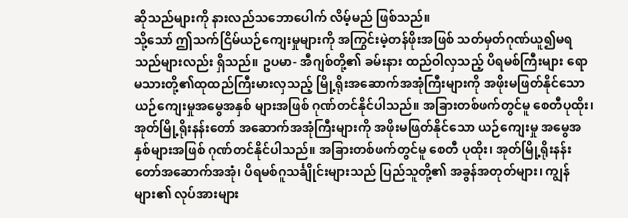ဆိုသည်များကို နားလည်သဘောပေါက် လိမ့်မည် ဖြစ်သည်။
သို့သော် ဤသက်ငြိမ်ယဉ်ကျေးမှုများကို အကြွင်းမဲ့တန်ဖိုးအဖြစ် သတ်မှတ်ဂုဏ်ယူ၍မရသည်များလည်း ရှိသည်။ ဥပမာ- အီဂျစ်တို့၏ ခမ်းနား ထည်ဝါလှသည့် ပိရမစ်ကြီးများ ရောမသားတို့၏ထုထည်ကြီးမားလှသည့် မြို့ရိုးအဆောက်အအုံကြီးများကို အဖိုးမဖြတ်နိုင်သော ယဉ်ကျေးမှုအမွေအနှစ် များအဖြစ် ဂုဏ်တင်နိုင်ပါသည်။ အခြားတစ်ဖက်တွင်မူ စေတီပုထိုး၊ အုတ်မြို့ရိုးနန်းတော် အဆောက်အအုံကြီးများကို အဖိုးမဖြတ်နိုင်သော ယဉ်ကျေးမှု အမွေအနှစ်များအဖြစ် ဂုဏ်တင်နိုင်ပါသည်။ အခြားတစ်ဖက်တွင်မူ စေတီ ပုထိုး၊ အုတ်မြို့ရိုးနန်းတော်အဆောက်အအုံ၊ ပိရမစ်ဂူသင်္ချိုင်းများသည် ပြည်သူတို့၏ အခွန်အတုတ်များ၊ ကျွန်များ၏ လုပ်အားများ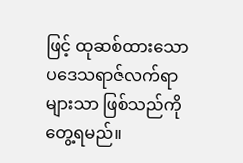ဖြင့် ထုဆစ်ထားသော ပဒေသရာဇ်လက်ရာများသာ ဖြစ်သည်ကို တွေ့ရမည်။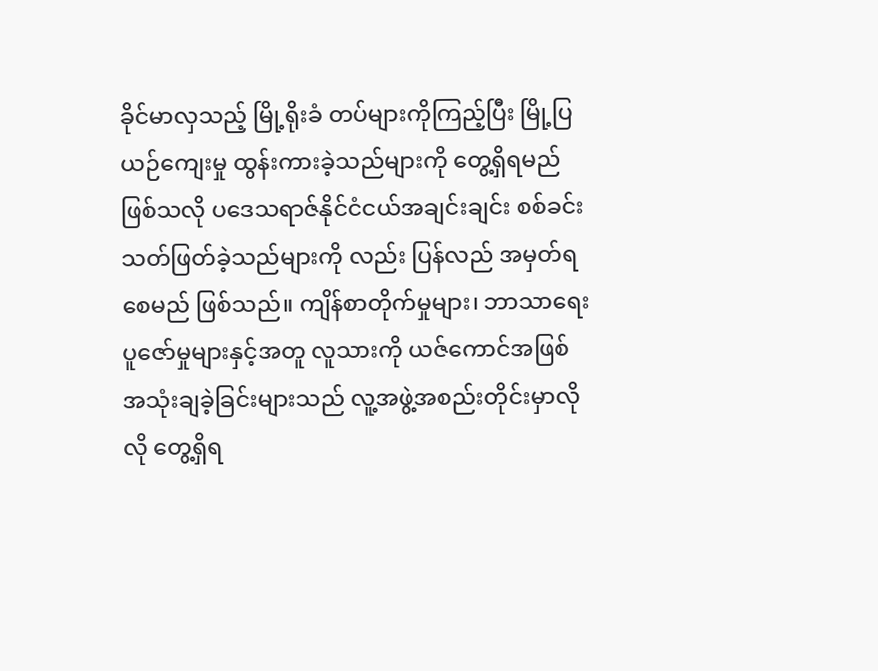ခိုင်မာလှသည့် မြို့ရိုးခံ တပ်များကိုကြည့်ပြီး မြို့ပြယဉ်ကျေးမှု ထွန်းကားခဲ့သည်များကို တွေ့ရှိရမည် ဖြစ်သလို ပဒေသရာဇ်နိုင်ငံငယ်အချင်းချင်း စစ်ခင်းသတ်ဖြတ်ခဲ့သည်များကို လည်း ပြန်လည် အမှတ်ရစေမည် ဖြစ်သည်။ ကျိန်စာတိုက်မှုများ၊ ဘာသာရေး ပူဇော်မှုများနှင့်အတူ လူသားကို ယဇ်ကောင်အဖြစ် အသုံးချခဲ့ခြင်းများသည် လူ့အဖွဲ့အစည်းတိုင်းမှာလိုလို တွေ့ရှိရ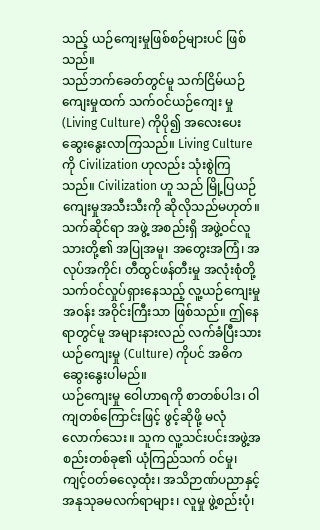သည့် ယဉ်ကျေးမှုဖြစ်စဉ်များပင် ဖြစ်သည်။
သည်ဘက်ခေတ်တွင်မူ သက်ငြိမ်ယဉ်ကျေးမှုထက် သက်ဝင်ယဉ်ကျေး မှု (Living Culture) ကိုပို၍ အလေးပေး ဆွေးနွေးလာကြသည်။ Living Culture ကို Civilization ဟုလည်း သုံးစွဲကြသည်။ Civilization ဟူ သည် မြို့ပြယဉ်ကျေးမှုအသီးသီးကို ဆိုလိုသည်မဟုတ်။
သက်ဆိုင်ရာ အဖွဲ့ အစည်းရှိ အဖွဲ့ဝင်လူသားတို့၏ အပြုအမူ၊ အတွေးအကြံ၊ အလုပ်အကိုင်၊ တီထွင်ဖန်တီးမှု အလုံးစုံတို့ သက်ဝင်လှုပ်ရှားနေသည့် လူ့ယဉ်ကျေးမှု အဝန်း အဝိုင်းကြီးသာ ဖြစ်သည်။ ဤနေရာတွင်မူ အများနားလည် လက်ခံပြီးသား ယဉ်ကျေးမှု (Culture) ကိုပင် အဓိက ဆွေးနွေးပါမည်။
ယဉ်ကျေးမှု ဝေါဟာရကို စာတစ်ပါဒ၊ ဝါကျတစ်ကြောင်းဖြင့် ဖွင့်ဆိုဖို့ မလုံလောက်သေး။ သူက လူ့သင်းပင်းအဖွဲ့အစည်းတစ်ခု၏ ယုံကြည်သက် ဝင်မှု၊ ကျင့်ဝတ်ဓလေ့ထုံး၊ အသိဉာဏ်ပညာနှင့် အနုသုခမလက်ရာများ၊ လူမှု ဖွဲ့စည်းပုံ၊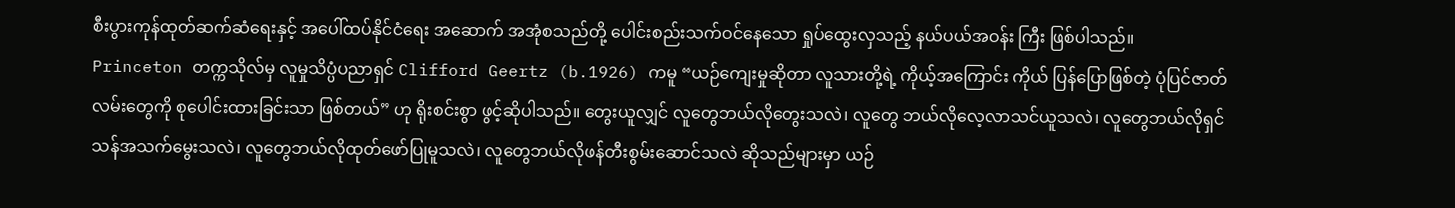စီးပွားကုန်ထုတ်ဆက်ဆံရေးနှင့် အပေါ်ထပ်နိုင်ငံရေး အဆောက် အအုံစသည်တို့ ပေါင်းစည်းသက်ဝင်နေသော ရှုပ်ထွေးလှသည့် နယ်ပယ်အဝန်း ကြီး ဖြစ်ပါသည်။
Princeton တက္ကသိုလ်မှ လူမှုသိပ္ပံပညာရှင် Clifford Geertz (b.1926) ကမူ “ယဉ်ကျေးမှုဆိုတာ လူသားတို့ရဲ့ ကိုယ့်အကြောင်း ကိုယ် ပြန်ပြောဖြစ်တဲ့ ပုံပြင်ဇာတ်လမ်းတွေကို စုပေါင်းထားခြင်းသာ ဖြစ်တယ်” ဟု ရိုးစင်းစွာ ဖွင့်ဆိုပါသည်။ တွေးယူလျှင် လူတွေဘယ်လိုတွေးသလဲ၊ လူတွေ ဘယ်လိုလေ့လာသင်ယူသလဲ၊ လူတွေဘယ်လိုရှင်သန်အသက်မွေးသလဲ၊ လူတွေဘယ်လိုထုတ်ဖော်ပြုမူသလဲ၊ လူတွေဘယ်လိုဖန်တီးစွမ်းဆောင်သလဲ ဆိုသည်များမှာ ယဉ်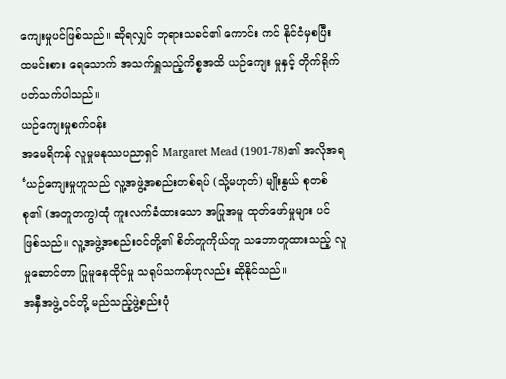ကျေးမှုပင်ဖြစ်သည်။ ဆိုရလျှင် ဘုရားသခင်၏ ကောင်း ကင် နိုင်ငံမှစပြီး ထမင်းစား ရေသောက် အသက်ရှူသည့်ကိစ္စအထိ ယဉ်ကျေး မှုနှင့် တိုက်ရိုက်ပတ်သက်ပါသည်။
ယဉ်ကျေးမှုစက်ဝန်း
အမေရိကန် လူမှုမနုဿပညာရှင် Margaret Mead (1901-78)၏ အလိုအရ ‘ယဉ်ကျေးမှုဟူသည် လူ့အဖွဲ့အစည်းတစ်ရပ် (သို့မဟုတ်) မျိုးနွယ် စုတစ်စု၏ (အတူတကွ)ထုံ ကူးလက်ခံထားသော အပြုအမူ ထုတ်ဖော်မှုများ ပင် ဖြစ်သည်။ လူ့အဖွဲ့အစည်းဝင်တို့၏ စိတ်တူကိုယ်တူ သဘောတူထားသည့် လူမှုဆောင်တာ ပြုမူနေထိုင်မှု သရုပ်သကန်ဟုလည်း ဆိုနိုင်သည်။
အနှီအဖွဲ့ ဝင်တို့ မည်သည့်ဖွဲ့စည်းပုံ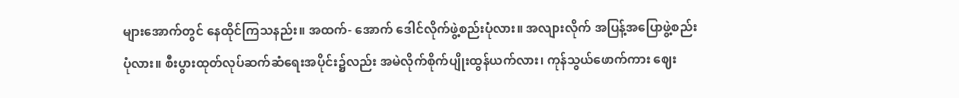များအောက်တွင် နေထိုင်ကြသနည်း။ အထက်- အောက် ဒေါင်လိုက်ဖွဲ့စည်းပုံလား။ အလျားလိုက် အပြန့်အပြောဖွဲ့စည်းပုံလား။ စီးပွားထုတ်လုပ်ဆက်ဆံရေးအပိုင်း၌လည်း အမဲလိုက်စိုက်ပျိုးထွန်ယက်လား၊ ကုန်သွယ်ဖောက်ကား ဈေး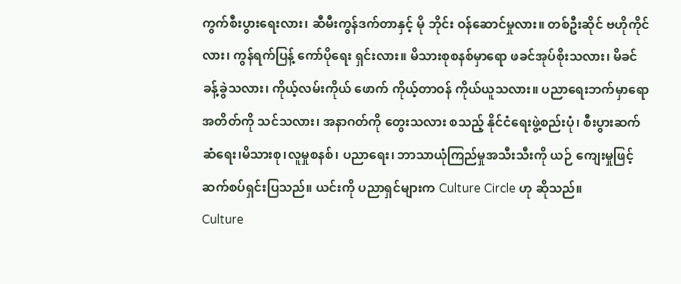ကွက်စီးပွားရေးလား၊ ဆီမီးကွန်ဒက်တာနှင့် မို ဘိုင်း ဝန်ဆောင်မှုလား။ တစ်ဦးဆိုင် ဗဟိုကိုင်လား၊ ကွန်ရက်ပြန့် ကော်ပိုရေး ရှင်းလား။ မိသားစုစနစ်မှာရော ဖခင်အုပ်စိုးသလား၊ မိခင်ခန့်ခွဲသလား၊ ကိုယ့်လမ်းကိုယ် ဖောက် ကိုယ့်တာဝန် ကိုယ်ယူသလား။ ပညာရေးဘက်မှာရော
အတိတ်ကို သင်သလား၊ အနာဂတ်ကို တွေးသလား စသည့် နိုင်ငံရေးဖွဲ့စည်းပုံ၊ စီးပွားဆက်ဆံရေး၊မိသားစု၊လူမှုစနစ်၊ ပညာရေး၊ ဘာသာယုံကြည်မှုအသီးသီးကို ယဉ် ကျေးမှုဖြင့် ဆက်စပ်ရှင်းပြသည်။ ယင်းကို ပညာရှင်များက Culture Circle ဟု ဆိုသည်။
Culture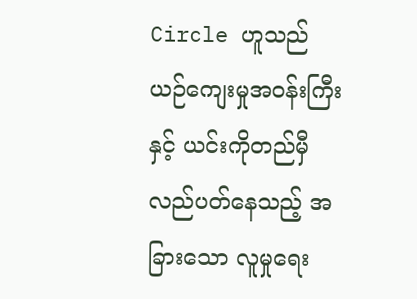Circle ဟူသည် ယဉ်ကျေးမှုအဝန်းကြီးနှင့် ယင်းကိုတည်မှီ လည်ပတ်နေသည့် အခြားသော လူမှုရေး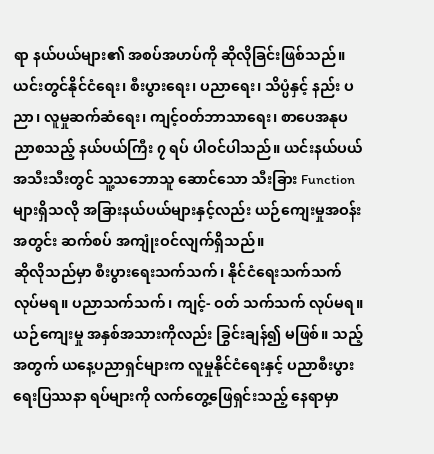ရာ နယ်ပယ်များ၏ အစပ်အဟပ်ကို ဆိုလိုခြင်းဖြစ်သည်။ ယင်းတွင်နိုင်ငံရေး၊ စီးပွားရေး၊ ပညာရေး၊ သိပ္ပံနှင့် နည်း ပညာ၊ လူမှုဆက်ဆံရေး၊ ကျင့်ဝတ်ဘာသာရေး၊ စာပေအနုပညာစသည့် နယ်ပယ်ကြီး ၇ ရပ် ပါဝင်ပါသည်။ ယင်းနယ်ပယ်အသီးသီးတွင် သူ့သဘောသူ ဆောင်သော သီးခြား Function များရှိသလို အခြားနယ်ပယ်များနှင့်လည်း ယဉ်ကျေးမှုအဝန်းအတွင်း ဆက်စပ် အကျုံးဝင်လျက်ရှိသည်။
ဆိုလိုသည်မှာ စီးပွားရေးသက်သက်၊ နိုင်ငံရေးသက်သက်လုပ်မရ။ ပညာသက်သက်၊ ကျင့်- ဝတ် သက်သက် လုပ်မရ။ ယဉ်ကျေးမှု အနှစ်အသားကိုလည်း ခြွင်းချန်၍ မဖြစ်။ သည့်အတွက် ယနေ့ပညာရှင်များက လူမှုနိုင်ငံရေးနှင့် ပညာစီးပွားရေးပြဿနာ ရပ်များကို လက်တွေ့ဖြေရှင်းသည့် နေရာမှာ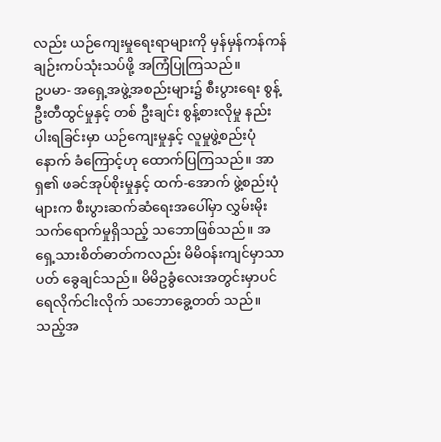လည်း ယဉ်ကျေးမှုရေးရာများကို မှန်မှန်ကန်ကန် ချဉ်းကပ်သုံးသပ်ဖို့ အကြံပြုကြသည်။
ဥပမာ- အရှေ့အဖွဲ့အစည်းများ၌ စီးပွားရေး စွန့်ဦးတီထွင်မှုနှင့် တစ် ဦးချင်း စွန့်စားလိုမှု နည်းပါးရခြင်းမှာ ယဉ်ကျေးမှုနှင့် လူမှုဖွဲ့စည်းပုံ နောက် ခံကြောင့်ဟု ထောက်ပြကြသည်။ အာရှ၏ ဖခင်အုပ်စိုးမှုနှင့် ထက်-အောက် ဖွဲ့စည်းပုံများက စီးပွားဆက်ဆံရေးအပေါ်မှာ လွှမ်းမိုးသက်ရောက်မှုရှိသည့် သဘောဖြစ်သည်။ အရှေ့သားစိတ်ဓာတ်ကလည်း မိမိဝန်းကျင်မှာသာ ပတ် ခွေချင်သည်။ မိမိဥခွံလေးအတွင်းမှာပင် ရေလိုက်ငါးလိုက် သဘောခွေ့တတ် သည်။
သည့်အ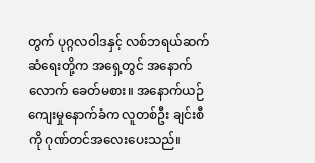တွက် ပုဂ္ဂလဝါဒနှင့် လစ်ဘရယ်ဆက်ဆံရေးတို့က အရှေ့တွင် အနောက်လောက် ခေတ်မစား။ အနောက်ယဉ်ကျေးမှုနောက်ခံက လူတစ်ဦး ချင်းစီကို ဂုဏ်တင်အလေးပေးသည်။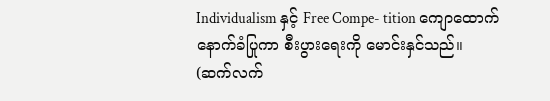Individualism နှင့် Free Compe- tition ကျောထောက်နောက်ခံပြုကာ စီးပွားရေးကို မောင်းနှင်သည်။
(ဆက်လက်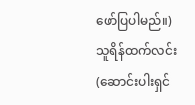ဖော်ပြပါမည်။)
သူရိန်ထက်လင်း
(ဆောင်းပါးရှင်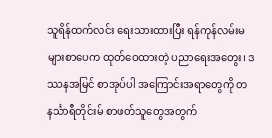သူရိန်ထက်လင်း ရေးသားထားပြီး ရန်ကုန်လမ်းမများစာပေက ထုတ်ဝေထားတဲ့ ပညာရေးအတွေး၊ ဒဿနအမြင် စာအုပ်ပါ အကြောင်းအရာတွေကို တနင်္သာရီတိုင်းမ် စာဖတ်သူတွေအတွက်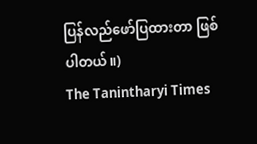ပြန်လည်ဖော်ပြထားတာ ဖြစ်ပါတယ်။)
The Tanintharyi Times